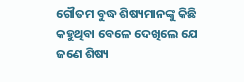ଗୌତମ ବୁଦ୍ଧ ଶିଷ୍ୟମାନଙ୍କୁ କିଛି କହୁଥିବା ବେଳେ ଦେଖିଲେ ଯେ ଜଣେ ଶିଷ୍ୟ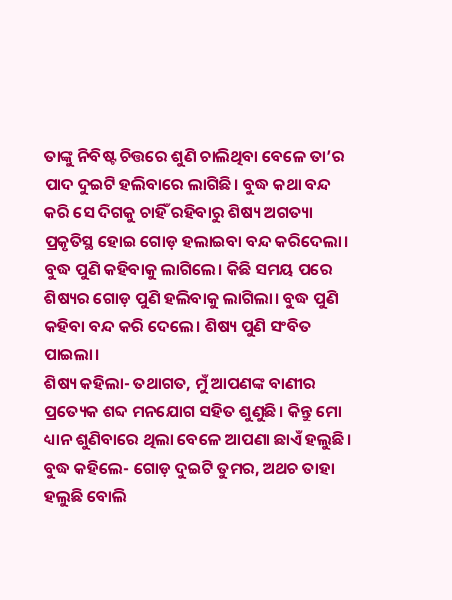ତାଙ୍କୁ ନିବିଷ୍ଟ ଚିତ୍ତରେ ଶୁଣି ଚାଲିଥିବା ବେଳେ ତା’ର ପାଦ ଦୁଇଟି ହଲିବାରେ ଲାଗିଛି। ବୁଦ୍ଧ କଥା ବନ୍ଦ କରି ସେ ଦିଗକୁ ଚାହିଁ ରହିବାରୁ ଶିଷ୍ୟ ଅଗତ୍ୟା ପ୍ରକୃତିସ୍ଥ ହୋଇ ଗୋଡ଼ ହଲାଇବା ବନ୍ଦ କରିଦେଲା। ବୁଦ୍ଧ ପୁଣି କହିବାକୁ ଲାଗିଲେ। କିଛି ସମୟ ପରେ ଶିଷ୍ୟର ଗୋଡ଼ ପୁଣି ହଲିବାକୁ ଲାଗିଲା। ବୁଦ୍ଧ ପୁଣି କହିବା ବନ୍ଦ କରି ଦେଲେ। ଶିଷ୍ୟ ପୁଣି ସଂବିତ ପାଇଲା।
ଶିଷ୍ୟ କହିଲା- ତଥାଗତ, ମୁଁ ଆପଣଙ୍କ ବାଣୀର ପ୍ରତ୍ୟେକ ଶବ୍ଦ ମନଯୋଗ ସହିତ ଶୁଣୁଛି। କିନ୍ତୁ ମୋ ଧ୍ୟାନ ଶୁଣିବାରେ ଥିଲା ବେଳେ ଆପଣା ଛାଏଁ ହଲୁଛି।
ବୁଦ୍ଧ କହିଲେ- ଗୋଡ଼ ଦୁଇଟି ତୁମର, ଅଥଚ ତାହା ହଲୁଛି ବୋଲି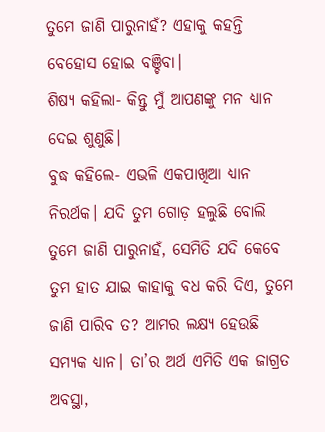ତୁମେ ଜାଣି ପାରୁନାହଁ? ଏହାକୁ କହନ୍ତି ବେହୋସ ହୋଇ ବଞ୍ଚିବା।
ଶିଷ୍ୟ କହିଲା- କିନ୍ତୁ ମୁଁ ଆପଣଙ୍କୁ ମନ ଧ୍ୟାନ ଦେଇ ଶୁଣୁଛି।
ବୁଦ୍ଧ କହିଲେ- ଏଭଳି ଏକପାଖିଆ ଧ୍ୟାନ ନିରର୍ଥକ। ଯଦି ତୁମ ଗୋଡ଼ ହଲୁଛି ବୋଲି ତୁମେ ଜାଣି ପାରୁନାହଁ, ସେମିତି ଯଦି କେବେ ତୁମ ହାତ ଯାଇ କାହାକୁ ବଧ କରି ଦିଏ, ତୁମେ ଜାଣି ପାରିବ ତ? ଆମର ଲକ୍ଷ୍ୟ ହେଉଛି ସମ୍ୟକ ଧ୍ୟାନ। ତା’ର ଅର୍ଥ ଏମିତି ଏକ ଜାଗ୍ରତ ଅବସ୍ଥା,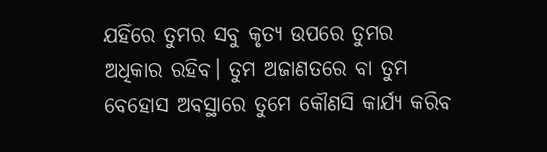ଯହିଁରେ ତୁମର ସବୁ କୃତ୍ୟ ଉପରେ ତୁମର ଅଧିକାର ରହିବ। ତୁମ ଅଜାଣତରେ ବା ତୁମ ବେହୋସ ଅବସ୍ଥାରେ ତୁମେ କୌଣସି କାର୍ଯ୍ୟ କରିବ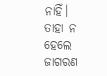ନାହିଁ।
ତାହା ନ ହେଲେ ଜାଗରଣ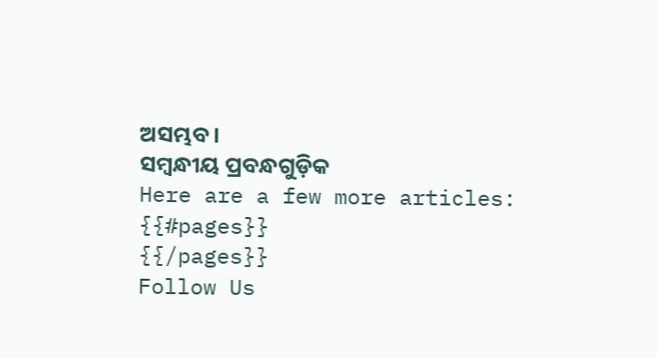ଅସମ୍ଭବ।
ସମ୍ବନ୍ଧୀୟ ପ୍ରବନ୍ଧଗୁଡ଼ିକ
Here are a few more articles:
{{#pages}}
{{/pages}}
Follow Us